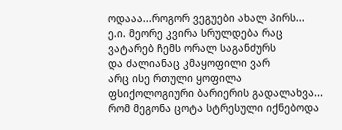ოდააა...როგორ ვეგუები ახალ პირს...
ე.ი. მეორე კვირა სრულდება რაც ვატარებ ჩემს ორალ საგანძურს
და ძალიანაც კმაყოფილი ვარ
არც ისე რთული ყოფილა ფსიქოლოგიური ბარიერის გადალახვა... რომ მეგონა ცოტა სტრესული იქნებოდა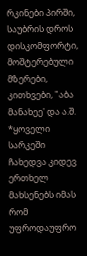რკინები პირში, საუბრის დროს დისკომფორტი, მოშტერებული მზერები, კითხვები, "აბა მანახეე' და ა.შ.
*ყოველი სარკეში ჩახედვა კიდევ ერთხელ მახსენებს იმას რომ უფროდაუფრო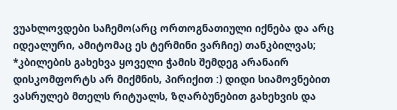ვუახლოვდები საჩემო(არც ორთოგნათიული იქნება და არც იდეალური, ამიტომაც ეს ტერმინი ვარჩიე) თანკბილვას;
*კბილების გახეხვა ყოველი ჭამის შემდეგ არანაირ დისკომფორტს არ მიქმნის, პირიქით :) დიდი სიამოვნებით ვასრულებ მთელს რიტუალს, ზღარბუნებით გახეხვის და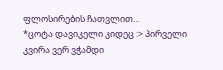ფლოსირების ჩათვლით...
*ცოტა დავიკელი კიდეც :> პირველი კვირა ვერ ვჭამდი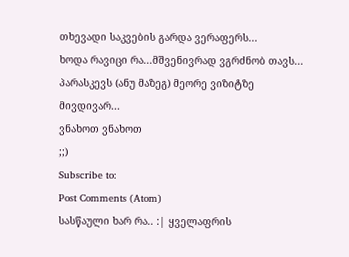თხევადი საკვების გარდა ვერაფერს...
ხოდა რავიცი რა...მშვენივრად ვგრძნობ თავს...
პარასკევს (ანუ მაზეგ) მეორე ვიზიტზე მივდივარ...
ვნახოთ ვნახოთ
;;)
Subscribe to:
Post Comments (Atom)
სასწაული ხარ რა.. :| ყველაფრის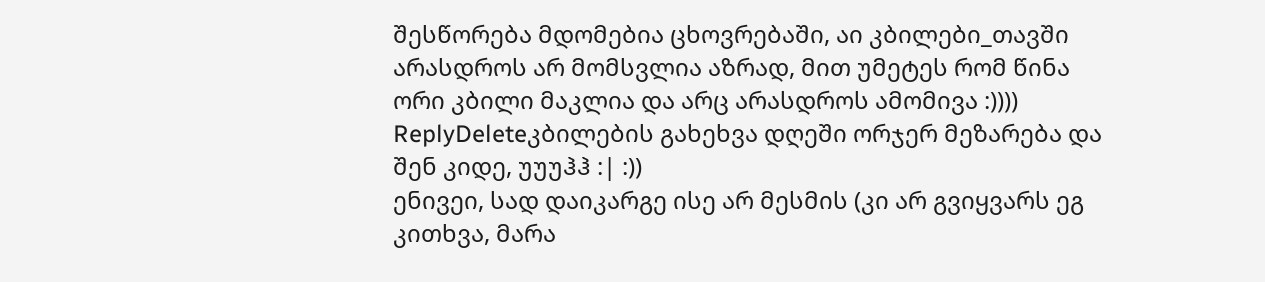შესწორება მდომებია ცხოვრებაში, აი კბილები_თავში არასდროს არ მომსვლია აზრად, მით უმეტეს რომ წინა ორი კბილი მაკლია და არც არასდროს ამომივა :))))
ReplyDeleteკბილების გახეხვა დღეში ორჯერ მეზარება და შენ კიდე, უუუჰჰ :| :))
ენივეი, სად დაიკარგე ისე არ მესმის (კი არ გვიყვარს ეგ კითხვა, მარა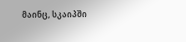მაინც, სკაიპში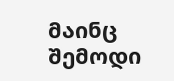მაინც შემოდი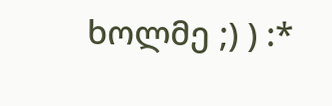ხოლმე ;) ) :*